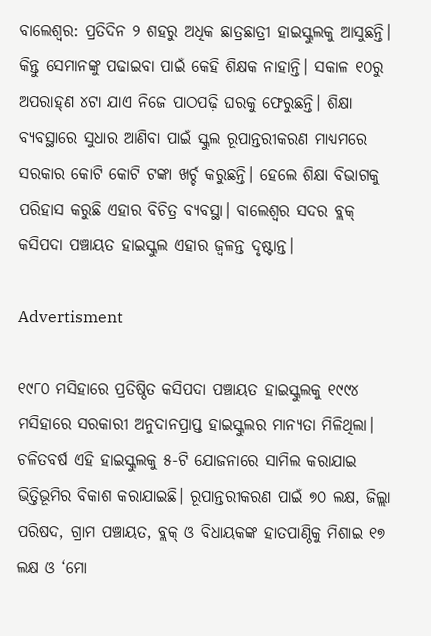ବାଲେଶ୍ବର: ପ୍ରତିଦିନ ୨ ଶହରୁ ଅଧିକ ଛାତ୍ରଛାତ୍ରୀ ହାଇସ୍କୁଲକୁ ଆସୁଛନ୍ତି। କିନ୍ତୁ ସେମାନଙ୍କୁ ପଢାଇବା ପାଇଁ କେହି ଶିକ୍ଷକ ନାହାନ୍ତି। ସକାଳ ୧୦ରୁ ଅପରାହ୍‌ଣ ୪ଟା ଯାଏ ନିଜେ ପାଠପଢ଼ି ଘରକୁ ଫେରୁଛନ୍ତି। ଶିକ୍ଷା ବ୍ୟବସ୍ଥାରେ ସୁଧାର ଆଣିବା ପାଇଁ ସ୍କୁଲ ରୂପାନ୍ତରୀକରଣ ମାଧ୍ୟମରେ ସରକାର କୋଟି କୋଟି ଟଙ୍କା ଖର୍ଚ୍ଚ କରୁଛନ୍ତି। ହେଲେ ଶିକ୍ଷା ବିଭାଗକୁ ପରିହାସ କରୁଛି ଏହାର ବିଚିତ୍ର ବ୍ୟବସ୍ଥା। ବାଲେଶ୍ବର ସଦର ବ୍ଲକ୍‌ କସିପଦା ପଞ୍ଚାୟତ ହାଇସ୍କୁଲ ଏହାର ଜ୍ବଳନ୍ତ ଦୃଷ୍ଟାନ୍ତ।

Advertisment

୧୯୮୦ ମସିହାରେ ପ୍ରତିଷ୍ଠିତ କସିପଦା ପଞ୍ଚାୟତ ହାଇସ୍କୁଲକୁ ୧୯୯୪ ମସିହାରେ ସରକାରୀ ଅନୁଦାନପ୍ରାପ୍ତ ହାଇସ୍କୁଲର ମାନ୍ୟତା ମିଳିଥିଲା। ଚଳିତବର୍ଷ ଏହି ହାଇସ୍କୁଲକୁ ୫-ଟି ଯୋଜନାରେ ସାମିଲ କରାଯାଇ ଭିତ୍ତିଭୂମିର ବିକାଶ କରାଯାଇଛି। ରୂପାନ୍ତରୀକରଣ ପାଇଁ ୭୦ ଲକ୍ଷ, ଜିଲ୍ଲା ପରିଷଦ, ଗ୍ରାମ ପଞ୍ଚାୟତ, ବ୍ଲକ୍‌ ଓ ବିଧାୟକଙ୍କ ହାତପାଣ୍ଠିକୁ ମିଶାଇ ୧୭ ଲକ୍ଷ ଓ ‘ମୋ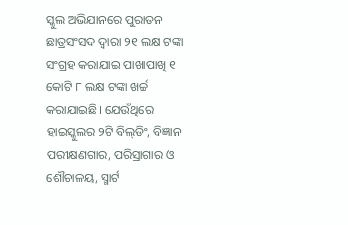ସ୍କୁଲ ଅଭିଯାନରେ ପୁରାତନ ଛାତ୍ରସଂସଦ ଦ୍ବାରା ୨୧ ଲକ୍ଷ ଟଙ୍କା ସଂଗ୍ରହ କରାଯାଇ ପାଖାପାଖି ୧ କୋଟି ୮ ଲକ୍ଷ ଟଙ୍କା ଖର୍ଚ୍ଚ କରାଯାଇଛି। ଯେଉଁଥିରେ ହାଇସ୍କୁଲର ୨ଟି ବିଲ୍‌ଡିଂ, ବିଜ୍ଞାନ ପରୀକ୍ଷଣଗାର, ପରିସ୍ରାଗାର ଓ ଶୌଚାଳୟ, ସ୍ମାର୍ଟ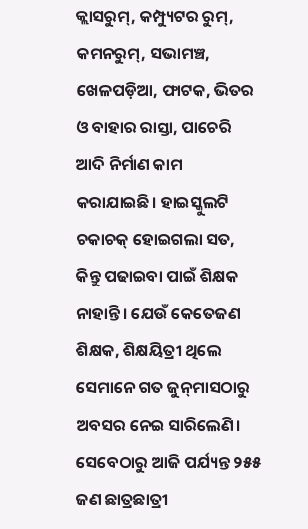କ୍ଲାସରୁମ୍‌, କମ୍ପ୍ୟୁଟର ରୁମ୍‌, କମନରୁମ୍‌, ସଭାମଞ୍ଚ, ଖେଳପଡ଼ିଆ, ଫାଟକ, ଭିତର ଓ ବାହାର ରାସ୍ତା, ପାଚେରି ଆଦି ନିର୍ମାଣ କାମ କରାଯାଇଛି। ହାଇସ୍କୁଲଟି ଚକାଚକ୍ ହୋଇଗଲା ସତ, କିନ୍ତୁ ପଢାଇବା ପାଇଁ ଶିକ୍ଷକ ନାହାନ୍ତି। ଯେଉଁ କେତେଜଣ ଶିକ୍ଷକ, ଶିକ୍ଷୟିତ୍ରୀ ଥିଲେ ସେମାନେ ଗତ ଜୁନ୍‌ମାସଠାରୁ ଅବସର ନେଇ ସାରିଲେଣି। ସେବେଠାରୁ ଆଜି ପର୍ଯ୍ୟନ୍ତ ୨୫୫ ଜଣ ଛାତ୍ରଛାତ୍ରୀ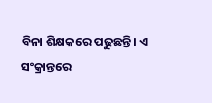ବିନା ଶିକ୍ଷକରେ ପଢୁଛନ୍ତି। ଏ ସଂକ୍ରାନ୍ତରେ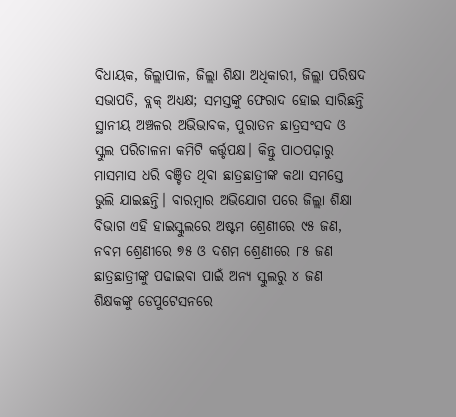ବିଧାୟକ, ଜିଲ୍ଲାପାଳ, ଜିଲ୍ଲା ଶିକ୍ଷା ଅଧିକାରୀ, ଜିଲ୍ଲା ପରିଷଦ ସଭାପତି, ବ୍ଲକ୍‌ ଅଧ୍ୟକ୍ଷ; ସମସ୍ତଙ୍କୁ ଫେରାଦ ହୋଇ ସାରିଛନ୍ତି ସ୍ଥାନୀୟ ଅଞ୍ଚଳର ଅଭିଭାବକ, ପୁରାତନ ଛାତ୍ରସଂସଦ ଓ ସ୍କୁଲ ପରିଚାଳନା କମିଟି କର୍ତ୍ତୃପକ୍ଷ। କିନ୍ତୁ ପାଠପଢ଼ାରୁ ମାସମାସ ଧରି ବଞ୍ଚିତ ଥିବା ଛାତ୍ରଛାତ୍ରୀଙ୍କ କଥା ସମସ୍ତେ ଭୁଲି ଯାଇଛନ୍ତି। ବାରମ୍ବାର ଅଭିଯୋଗ ପରେ ଜିଲ୍ଲା ଶିକ୍ଷା ବିଭାଗ ଏହି ହାଇସ୍କୁଲରେ ଅଷ୍ଟମ ଶ୍ରେଣୀରେ ୯୫ ଜଣ, ନବମ ଶ୍ରେଣୀରେ ୭୫ ଓ ଦଶମ ଶ୍ରେଣୀରେ ୮୫ ଜଣ ଛାତ୍ରଛାତ୍ରୀଙ୍କୁ ପଢାଇବା ପାଇଁ ଅନ୍ୟ ସ୍କୁଲରୁ ୪ ଜଣ ଶିକ୍ଷକଙ୍କୁ ଡେପୁଟେସନରେ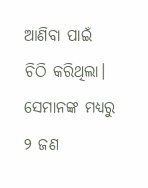ଆଣିବା ପାଇଁ ଚିଠି କରିଥିଲା। ସେମାନଙ୍କ ମଧ୍ୟରୁ ୨ ଜଣ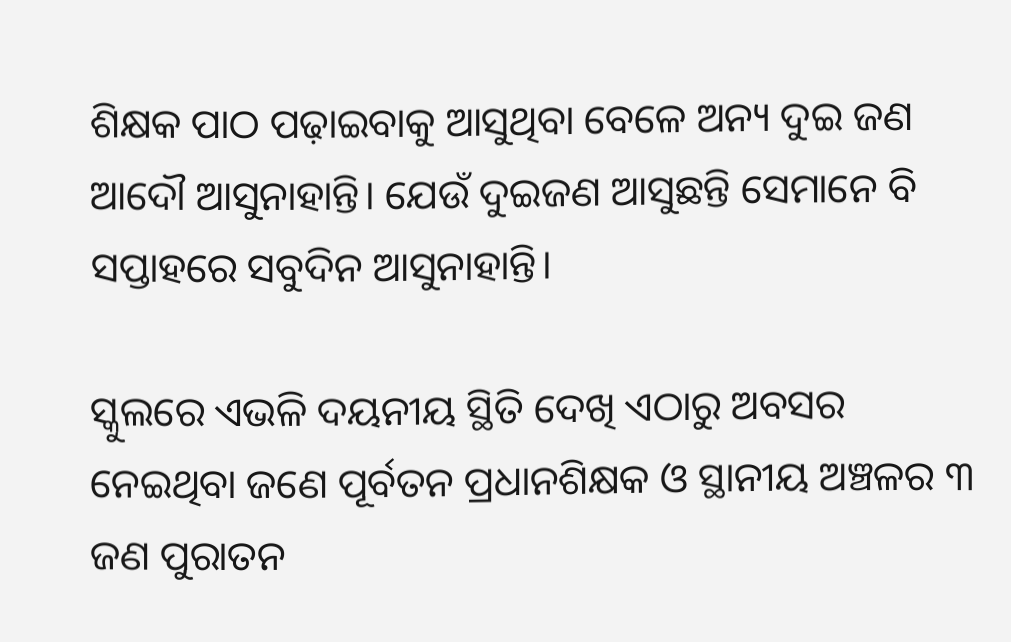ଶିକ୍ଷକ ପାଠ ପଢ଼ାଇବାକୁ ଆସୁଥିବା ବେଳେ ଅନ୍ୟ ଦୁଇ ଜଣ ଆଦୌ ଆସୁନାହାନ୍ତି। ଯେଉଁ ଦୁଇଜଣ ଆସୁଛନ୍ତି ସେମାନେ ବି ସପ୍ତାହରେ ସବୁଦିନ ଆସୁନାହାନ୍ତି।

ସ୍କୁଲରେ ଏଭଳି ଦୟନୀୟ ସ୍ଥିତି ଦେଖି ଏଠାରୁ ଅବସର ନେଇଥିବା ଜଣେ ପୂର୍ବତନ ପ୍ରଧାନଶିକ୍ଷକ ଓ ସ୍ଥାନୀୟ ଅଞ୍ଚଳର ୩ ଜଣ ପୁରାତନ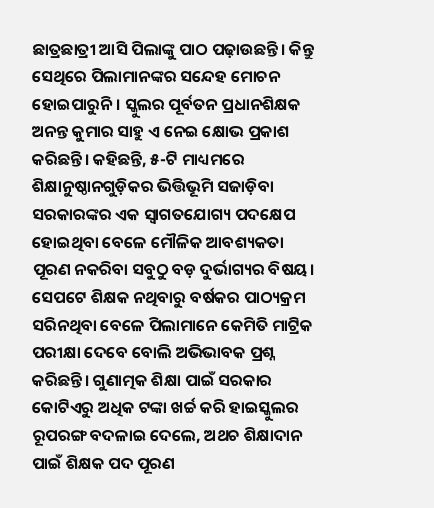ଛାତ୍ରଛାତ୍ରୀ ଆସି ପିଲାଙ୍କୁ ପାଠ ପଢ଼ାଉଛନ୍ତି। କିନ୍ତୁ ସେଥିରେ ପିଲାମାନଙ୍କର ସନ୍ଦେହ ମୋଚନ ହୋଇପାରୁନି। ସ୍କୁଲର ପୂର୍ବତନ ପ୍ରଧାନଶିକ୍ଷକ ଅନନ୍ତ କୁମାର ସାହୁ ଏ ନେଇ କ୍ଷୋଭ ପ୍ରକାଶ କରିଛନ୍ତି। କହିଛନ୍ତି, ୫-ଟି ମାଧ୍ୟମରେ ଶିକ୍ଷାନୁଷ୍ଠାନଗୁଡ଼ିକର ଭିତ୍ତିଭୂମି ସଜାଡ଼ିବା ସରକାରଙ୍କର ଏକ ସ୍ବାଗତଯୋଗ୍ୟ ପଦକ୍ଷେପ ହୋଇଥିବା ବେଳେ ମୌଳିକ ଆବଶ୍ୟକତା ପୂରଣ ନକରିବା ସବୁଠୁ ବଡ଼ ଦୁର୍ଭାଗ୍ୟର ବିଷୟ। ସେପଟେ ଶିକ୍ଷକ ନଥିବାରୁ ବର୍ଷକର ପାଠ୍ୟକ୍ରମ ସରିନଥିବା ବେଳେ ପିଲାମାନେ କେମିତି ମାଟ୍ରିକ ପରୀକ୍ଷା ଦେବେ ବୋଲି ଅଭିଭାବକ ପ୍ରଶ୍ନ କରିଛନ୍ତି। ଗୁଣାତ୍ମକ ଶିକ୍ଷା ପାଇଁ ସରକାର କୋଟିଏରୁ ଅଧିକ ଟଙ୍କା ଖର୍ଚ୍ଚ କରି ହାଇସ୍କୁଲର ରୂପରଙ୍ଗ ବଦଳାଇ ଦେଲେ, ଅଥଚ ଶିକ୍ଷାଦାନ ପାଇଁ ଶିକ୍ଷକ ପଦ ପୂରଣ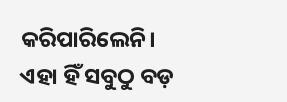କରିପାରିଲେନି। ଏହା ହିଁ ସବୁଠୁ ବଡ଼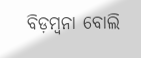ବିଡ଼ମ୍ବନା ବୋଲି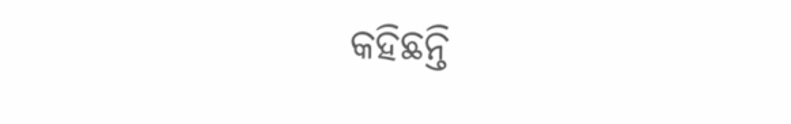କହିଛନ୍ତି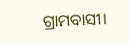ଗ୍ରାମବାସୀ।